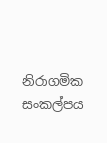නිරාගමික සංකල්පය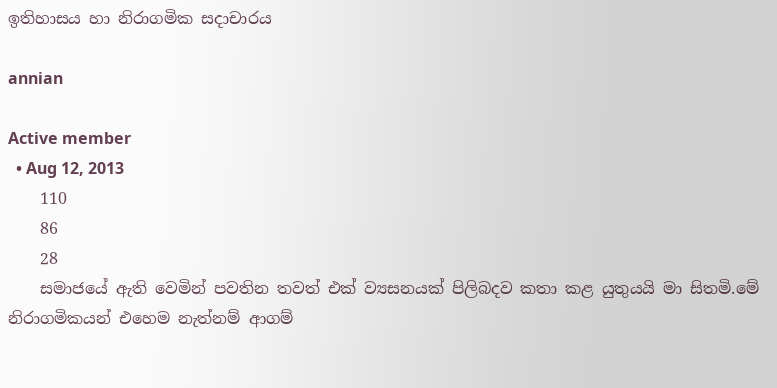ඉතිහාසය හා නිරාගමික සදාචාරය

annian

Active member
  • Aug 12, 2013
    110
    86
    28
    සමාජයේ ඇති වෙමින් පවතින තවත් එක් ව්‍යසනයක් පිලිබදව කතා කළ යුතුයයි මා සිතමි.මේ නිරාගමිකයන් එහෙම නැත්නම් ආගම්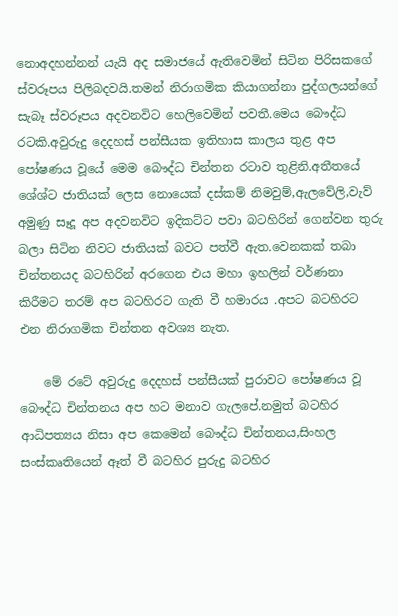නොඅදහන්නන් යැයි අද සමාජයේ ඇතිවෙමින් සිටින පිරිසකගේ ස්වරූපය පිලිබදවයි.තමන් නිරාගමික කියාගන්නා පුද්ගලයන්ගේ සැබෑ ස්වරූපය අදවනවිට හෙලිවෙමින් පවතී.මෙය බෞද්ධ රටකි.අවුරුදු දෙදහස් පන්සීයක ඉතිහාස කාලය තුළ අප පෝෂණය වූයේ මෙම බෞද්ධ චින්තන රටාව තුළිනි.අතීතයේ ශේශ්ට ජාතියක් ලෙස නොයෙක් දස්කම් නිමවුම්,ඇලවේලි,වැව් අමුණු සෑදූ අප අදවනවිට ඉදිකට්ට පවා බටහිරින් ගෙන්වන තුරු බලා සිටින නිවට ජාතියක් බවට පත්වී ඇත.වෙනකක් තබා චින්තනයද බටහිරින් අරගෙන එය මහා ඉහලින් වර්ණනා කිරීමට තරම් අප බටහිරට ගැති වී හමාරය .අපට බටහිරට එන නිරාගමික චින්තන අවශ්‍ය නැත.

    මේ රටේ අවුරුදු දෙදහස් පන්සීයක් පුරාවට පෝෂණය වූ බෞද්ධ චින්තනය අප හට මනාව ගැලපේ.නමුත් බටහිර ආධිපත්‍යය නිසා අප කෙමෙන් බෞද්ධ චින්තනය,සිංහල සංස්කෘතියෙන් ඈත් වී බටහිර පුරුදු බටහිර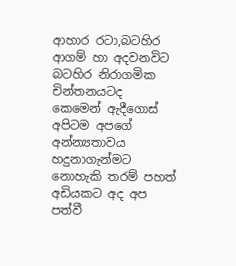ආහාර රටා,බටහිර ආගම් හා අදවනවිට බටහිර නිරාගමික චින්තනයටද කෙමෙන් ඇදීගොස් අපිටම අපගේ අන්න්‍යතාවය හදුනාගැන්මට නොහැකි තරම් පහත් අඩියකට අද අප පත්වී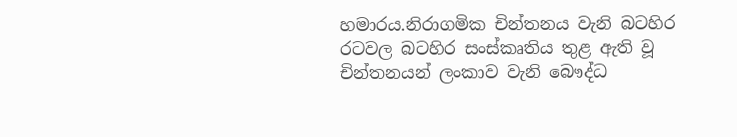හමාරය.නිරාගමික චින්තනය වැනි බටහිර රටවල බටහිර සංස්කෘතිය තුළ ඇති වූ චින්තනයන් ලංකාව වැනි බෞද්ධ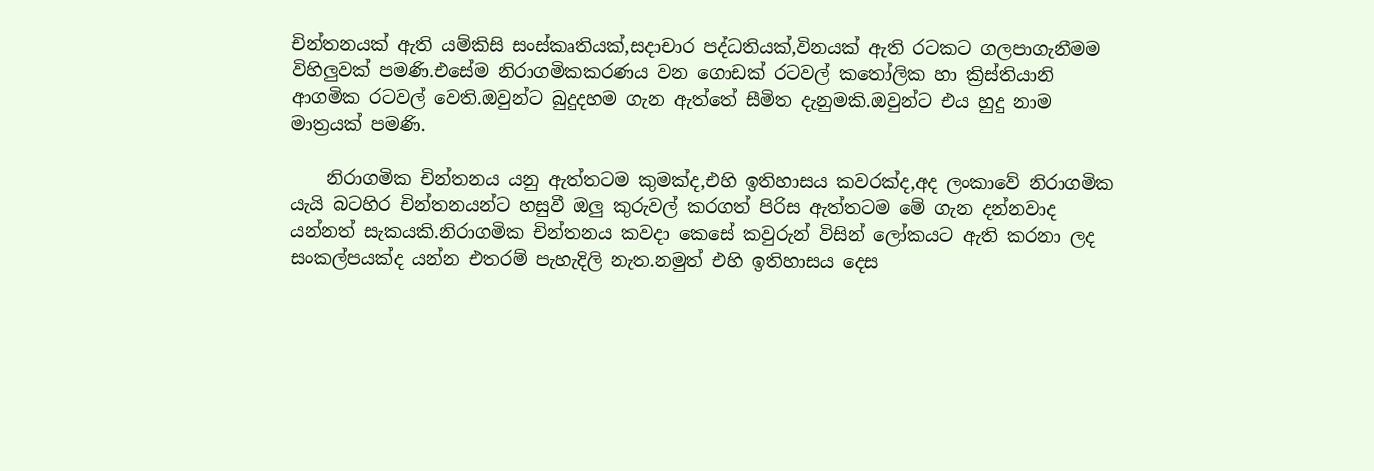චින්තනයක් ඇති යම්කිසි සංස්කෘතියක්,සදාචාර පද්ධතියක්,විනයක් ඇති රටකට ගලපාගැනීමම විහිලුවක් පමණි.එසේම නිරාගමිකකරණය වන ගොඩක් රටවල් කතෝලික හා ක්‍රිස්තියානි ආගමික රටවල් වෙති.ඔවුන්ට බුදුදහම ගැන ඇත්තේ සීමිත දැනුමකි.ඔවුන්‍ට එය හුදු නාම මාත්‍රයක් පමණි.

    නිරාගමික චින්තනය යනු ඇත්තටම කුමක්ද,එහි ඉතිහාසය කවරක්ද,අද ලංකාවේ නිරාගමික යැයි බටහිර චින්තනයන්ට හසුවී ඔලු කුරුවල් කරගත් පිරිස ඇත්තටම මේ ගැන දන්නවාද යන්නත් සැකයකි.නිරාගමික චින්තනය කවදා කෙසේ කවුරුන් විසින් ලෝකයට ඇති කරනා ලද සංකල්පයක්ද යන්න එතරම් පැහැදිලි නැත.නමුත් එහි ඉතිහාසය දෙස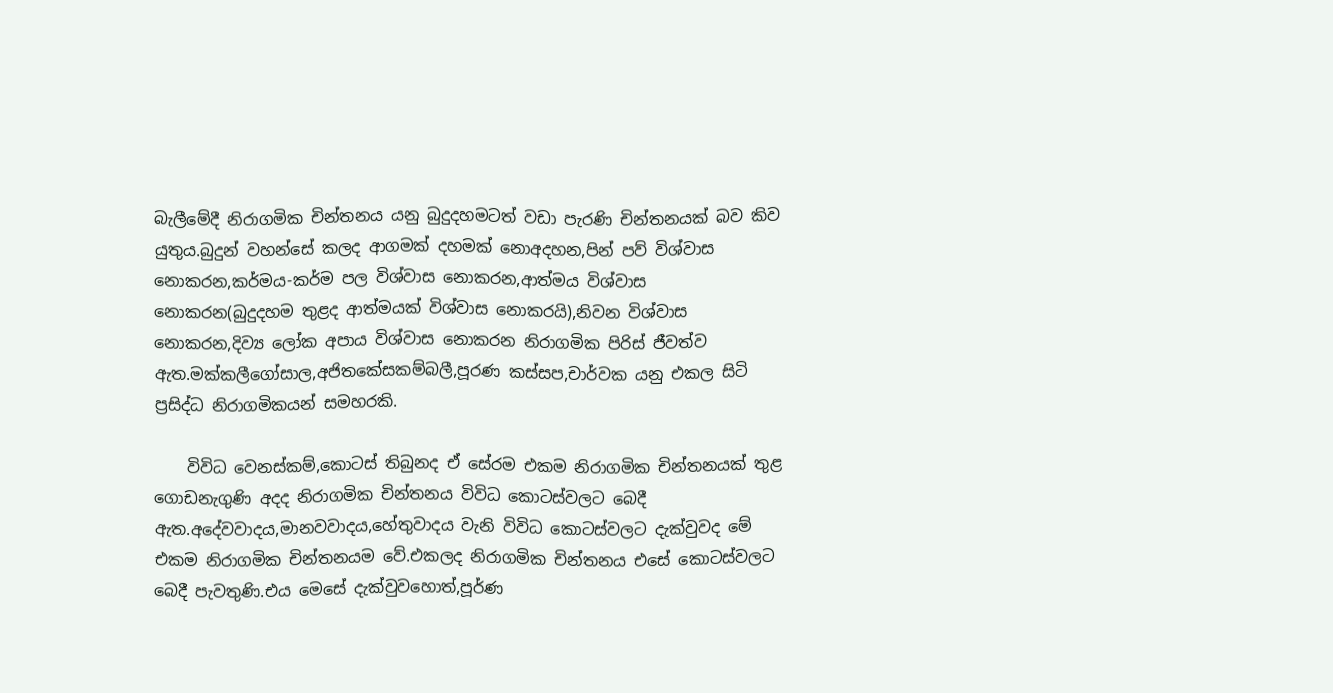බැලීමේදී නිරාගමික චින්තනය යනු බුදුදහමටත් වඩා පැරණි චින්තනයක් බව කිව යුතුය.බුදුන් වහන්සේ කලද ආගමක් දහමක් නොඅදහන,පින් පව් විශ්වාස නොකරන,කර්මය-කර්ම පල විශ්වාස නොකරන,ආත්මය විශ්වාස නොකරන(බුදුදහම තුළද ආත්මයක් විශ්වාස නොකරයි),නිවන විශ්වාස නොකරන,දිව්‍ය ලෝක අපාය විශ්වාස නොකරන නිරාගමික පිරිස් ජීවත්ව ඇත.මක්කලීගෝසාල,අජිතකේසකම්බලී,පූරණ කස්සප,චාර්වක යනු එකල සිටි ප්‍රසිද්ධ නිරාගමිකයන් සමහරකි.

    විවිධ වෙනස්කම්,කොටස් තිබුනද ඒ සේරම එකම නිරාගමික චින්තනයක් තුළ ගොඩනැගුණි අදද නිරාගමික චින්තනය විවිධ කොටස්වලට බෙදී ඇත.අදේවවාදය,මානවවාදය,හේතුවාදය වැනි විවිධ කොටස්වලට දැක්වුවද මේ එකම නිරාගමික චින්තනයම වේ.එකලද නිරාගමික චින්තනය එසේ කොටස්වලට බෙදී පැවතුණි.එය මෙසේ දැක්වුවහොත්,පූර්ණ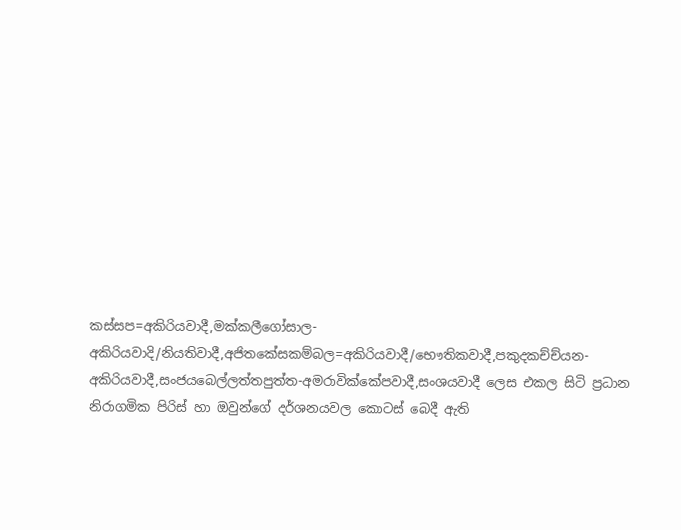කස්සප=අකිරියවාදී,මක්කලීගෝසාල-අකිරියවාදි/නියතිවාදී,අජිතකේසකම්බල=අකිරියවාදී/භෞතිකවාදී,පකුදකච්ච්යන-අකිරියවාදී,සංජයබෙල්ලත්තපුත්ත-අමරාවික්කේපවාදී,සංශයවාදී ලෙස එකල සිටි ප්‍රධාන නිරාගමික පිරිස් හා ඔවුන්ගේ දර්ශනයවල කොටස් බෙදී ඇති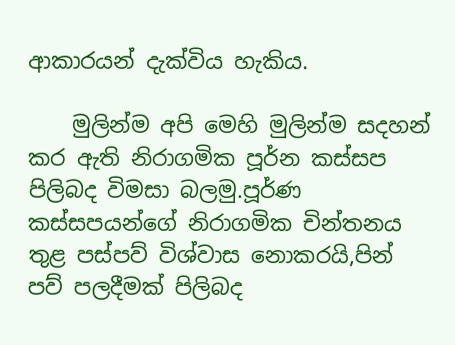ආකාරයන් දැක්විය හැකිය.

    මුලින්ම අපි මෙහි මුලින්ම සදහන් කර ඇති නිරාගමික පූර්න කස්සප පිලිබද විමසා බලමු.පූර්ණ කස්සපයන්ගේ නිරාගමික චින්තනය තුළ පස්පව් විශ්වාස නොකරයි,පින් පව් පලදීමක් පිලිබද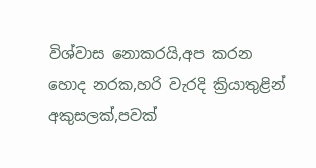විශ්වාස නොකරයි,අප කරන හොද නරක,හරි වැරදි ක්‍රියාතුළින් අකුසලක්,පවක්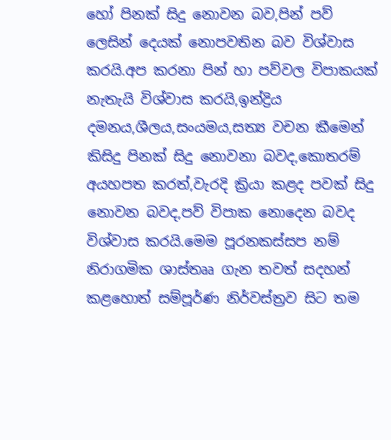හෝ පිනක් සිදු නොවන බව,පින් පව් ලෙසින් දෙයක් නොපවතින බව විශ්වාස කරයි.අප කරනා පින් හා පව්වල විපාකයක් නැතැයි විශ්වාස කරයි,ඉන්ද්‍රිය දමනය,ශීලය,සංයමය,සත්‍ය වචන කීමෙන් කිසිදු පිනක් සිදු නොවනා බවද,කොතරම් අයහපත කරත්,වැරදි ක්‍රියා කළද පවක් සිදු නොවන බවද,පව් විපාක නොදෙන බවද විශ්වාස කරයි.මෙම පූරනකස්සප නම් නිරාගමික ශාස්තෲ ගැන තවත් සදහන් කළහොත් සම්පූර්ණ නිර්වස්ත්‍රව සිට තම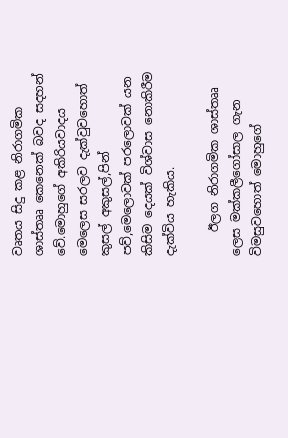වෘතය සිදු කළ නිරාගමික ශාස්තෲ කෙනෙක් බවද සදහන් වේ.මොහුගේ අකිරියවාදය මෙලෙස සරලව දැක්වුවහොත් කුසල් අකුසල්,පින් පව්,මෙලොවක් පරලොවක් යන කිසිම දෙයක් විශ්වාස නොකිරීම දැක්විය හැකිය.

    ඊලග නිරාගමික ශාස්තෲ ලෙස මක්කලීගෝසාල ගැන විමසුවහොත් මොහුගේ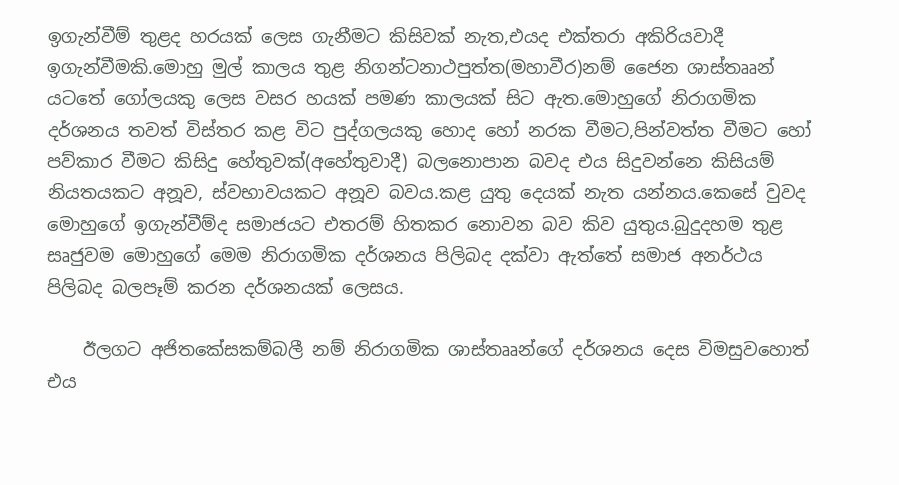ඉගැන්වීම් තුළද හරයක් ලෙස ගැනීමට කිසිවක් නැත,එයද එක්තරා අකිරියවාදී ඉගැන්වීමකි.මොහු මුල් කාලය තුළ නිගන්ටනාථපුත්ත(මහාවීර)නම් ජෛන ශාස්තෲන් යටතේ ගෝලයකු ලෙස වසර හයක් පමණ කාලයක් සිට ඇත.මොහුගේ නිරාගමික දර්ශනය තවත් විස්තර කළ විට පුද්ගලයකු හොද හෝ නරක වීමට,පින්වත්ත වීමට හෝ පව්කාර වීමට කිසිදු හේතුවක්(අහේතුවාදී) බලනොපාන බවද එය සිදුවන්නෙ කිසියම් නියතයකට අනූව, ස්වභාවයකට අනූව බවය.කළ යුතු දෙයක් නැත යන්නය.කෙසේ වුවද මොහුගේ ඉගැන්වීම්ද සමාජයට එතරම් හිතකර නොවන බව කිව යුතුය.බුදුදහම තුළ සෘජුවම මොහුගේ මෙම නිරාගමික දර්ශනය පිලිබද දක්වා ඇත්තේ සමාජ අනර්ථය පිලිබද බලපෑම් කරන දර්ශනයක් ලෙසය.

    ඊලගට අජිතකේසකම්බලී නම් නිරාගමික ශාස්තෲන්ගේ දර්ශනය දෙස විමසුවහොත් එය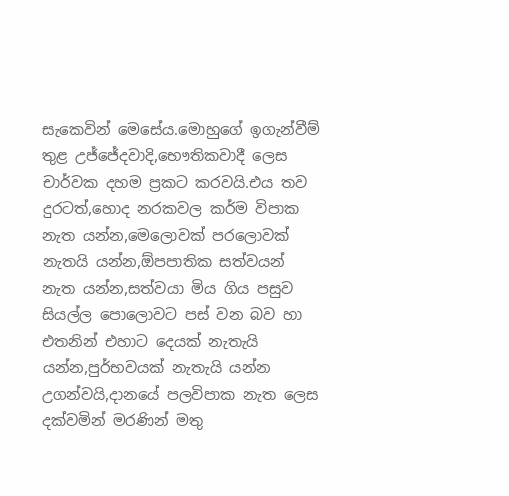සැකෙවින් මෙසේය.මොහුගේ ඉගැන්වීම් තුළ උජ්ජේදවාදි,භෞතිකවාදී ලෙස චාර්වක දහම ප්‍රකට කරවයි.එය තව දුරටත්,හොද නරකවල කර්ම විපාක නැත යන්න,මෙලොවක් පරලොවක් නැතයි යන්න,ඕපපාතික සත්වයන් නැත යන්න,සත්වයා මිය ගිය පසුව සියල්ල පොලොවට පස් වන බව හා එතනින් එහාට දෙයක් නැතැයි යන්න,පුර්භවයක් නැතැයි යන්න උගන්වයි,දානයේ පලවිපාක නැත ලෙස දක්වමින් මරණින් මතු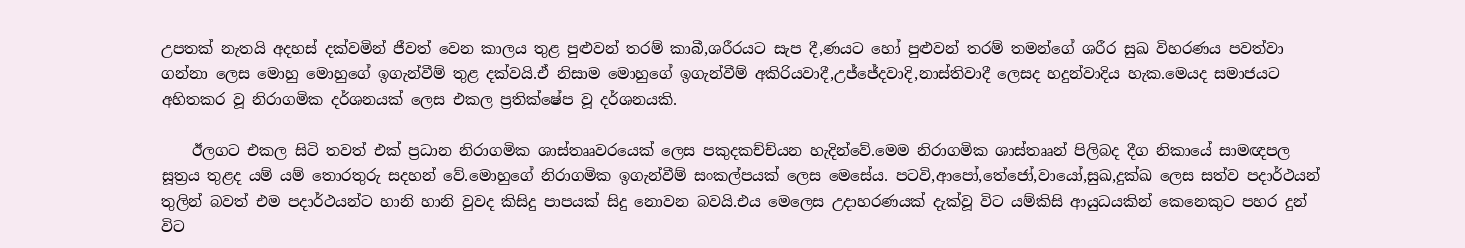උපතක් නැතයි අදහස් දක්වමින් ජීවත් වෙන කාලය තුළ පුළුවන් තරම් කාබී,ශරීරයට සැප දී,ණයට හෝ පුළුවන් තරම් තමන්ගේ ශරීර සුඛ විහරණය පවත්වා ගන්නා ලෙස මොහු මොහුගේ ඉගැන්වීම් තුළ දක්වයි.ඒ නිසාම මොහුගේ ඉගැන්වීම් අකිරියවාදී,උජ්ජේදවාදි,නාස්තිවාදී ලෙසද හදුන්වාදිය හැක.මෙයද සමාජයට අහිතකර වූ නිරාගමික දර්ශනයක් ලෙස එකල ප්‍රතික්ෂේප වූ දර්ශනයකි.

    ඊලගට එකල සිටි තවත් එක් ප්‍රධාන නිරාගමික ශාස්තෲවරයෙක් ලෙස පකුදකච්ච්යන හැදින්වේ.මෙම නිරාගමික ශාස්තෲන් පිලිබද දීග නිකායේ සාමඥපල සූත්‍රය තුළද යම් යම් තොරතුරු සදහන් වේ.මොහුගේ නිරාගමික ඉගැන්වීම් සංකල්පයක් ලෙස මෙසේය. පටවි,ආපෝ,තේජෝ,වායෝ,සුඛ,දුක්ඛ ලෙස සත්ව පදාර්ථයන් තුලින් බවත් එම පදාර්ථයන්ට හානි හානි වුවද කිසිදු පාපයක් සිදු නොවන බවයි.එය මෙලෙස උදාහරණයක් දැක්වූ විට යම්කිසි ආයුධයකින් කෙනෙකුට පහර දුන් විට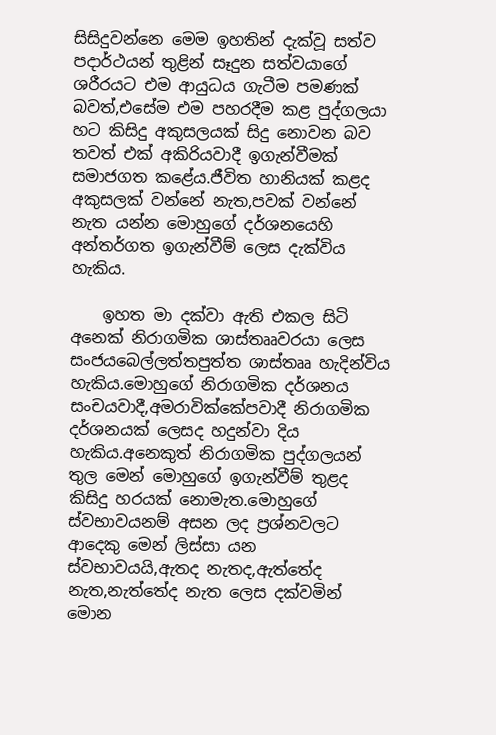සිසිදුවන්නෙ මෙම ඉහතින් දැක්වූ සත්ව පදාර්ථයන් තුළින් සෑදුන සත්වයාගේ ශරීරයට එම ආයුධය ගැටීම පමණක් බවත්,එසේම එම පහරදීම කළ පුද්ගලයා හට කිසිදු අකුසලයක් සිදු නොවන බව තවත් එක් අකිරියවාදී ඉගැන්වීමක් සමාජගත කළේය.ජීවිත හානියක් කළද අකුසලක් වන්නේ නැත,පවක් වන්නේ නැත යන්න මොහුගේ දර්ශනයෙහි අන්තර්ගත ඉගැන්වීම් ලෙස දැක්විය හැකිය.

    ඉහත මා දක්වා ඇති එකල සිටි අනෙක් නිරාගමික ශාස්තෲවරයා ලෙස සංජයබෙල්ලත්තපුත්ත ශාස්තෲ හැදින්විය හැකිය.මොහුගේ නිරාගමික දර්ශනය සංචයවාදී,අමරාවික්කේපවාදී නිරාගමික දර්ශනයක් ලෙසද හදුන්වා දිය හැකිය.අනෙකුත් නිරාගමික පුද්ගලයන් තුල මෙන් මොහුගේ ඉගැන්වීම් තුළද කිසිදු හරයක් නොමැත.මොහුගේ ස්වභාවයනම් අසන ලද ප්‍රශ්නවලට ආදෙකු මෙන් ලිස්සා යන ස්වභාවයයි,ඇතද නැතද,ඇත්තේද නැත,නැත්තේද නැත ලෙස දක්වමින් මොන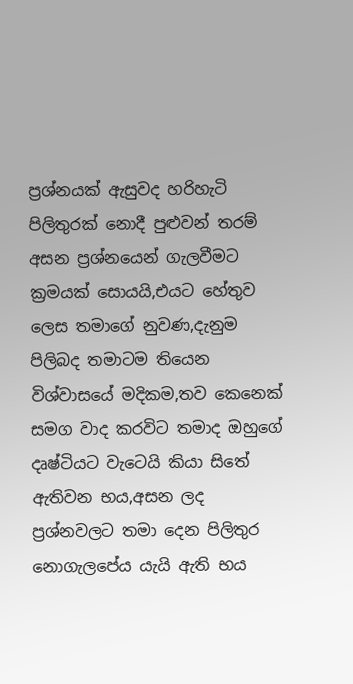ප්‍රශ්නයක් ඇසුවද හරිහැටි පිලිතුරක් නොදී පුළුවන් තරම් අසන ප්‍රශ්නයෙන් ගැලවීමට ක්‍රමයක් සොයයි,එයට හේතුව ලෙස තමාගේ නුවණ,දැනුම පිලිබද තමාටම තියෙන විශ්වාසයේ මදිකම,තව කෙනෙක් සමග වාද කරවිට තමාද ඔහුගේ දෘෂ්ටියට වැටෙයි කියා සිතේ ඇතිවන භය,අසන ලද ප්‍රශ්නවලට තමා දෙන පිලිතුර නොගැලපේය යැයි ඇති භය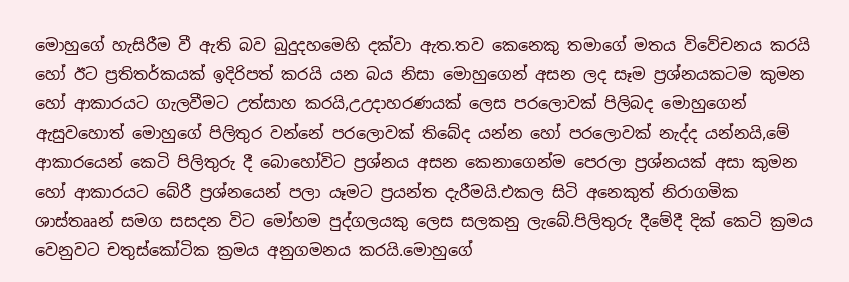මොහුගේ හැසිරීම වී ඇති බව බුදුදහමෙහි දක්වා ඇත.තව කෙනෙකු තමාගේ මතය විවේචනය කරයි හෝ ඊට ප්‍රතිතර්කයක් ඉදිරිපත් කරයි යන බය නිසා මොහුගෙන් අසන ලද සෑම ප්‍රශ්නයකටම කුමන හෝ ආකාරයට ගැලවීමට උත්සාහ කරයි,උඋදාහරණයක් ලෙස පරලොවක් පිලිබද මොහුගෙන් ඇසුවහොත් මොහුගේ පිලිතුර වන්නේ පරලොවක් තිබේද යන්න හෝ පරලොවක් නැද්ද යන්නයි,මේ ආකාරයෙන් කෙටි පිලිතුරු දී බොහෝවිට ප්‍රශ්නය අසන කෙනාගෙන්ම පෙරලා ප්‍රශ්නයක් අසා කුමන හෝ ආකාරයට බේරී ප්‍රශ්නයෙන් පලා යෑමට ප්‍රයන්ත දැරීමයි.එකල සිටි අනෙකුත් නිරාගමික ශාස්තෲන් සමග සසදන විට මෝහම පුද්ගලයකු ලෙස සලකනු ලැබේ.පිලිතුරු දීමේදී දික් කෙටි ක්‍රමය වෙනුවට චතුස්කෝටික ක්‍රමය අනුගමනය කරයි.මොහුගේ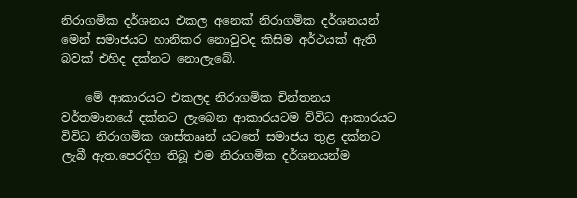නිරාගමික දර්ශනය එකල අනෙක් නිරාගමික දර්ශනයන් මෙන් සමාජයට හානිකර නොවුවද කිසිම අර්ථයක් ඇති බවක් එහිද දක්නට නොලැබේ.

    මේ ආකාරයට එකලද නිරාගමික චින්තනය වර්තමානයේ දක්නට ලැබෙන ආකාරයටම ව්විධ ආකාරයට විවිධ නිරාගමික ශාස්තෲන් යටතේ සමාජය තුළ දක්නට ලැබී ඇත.පෙරදිග තිබූ එම නිරාගමික දර්ශනයන්ම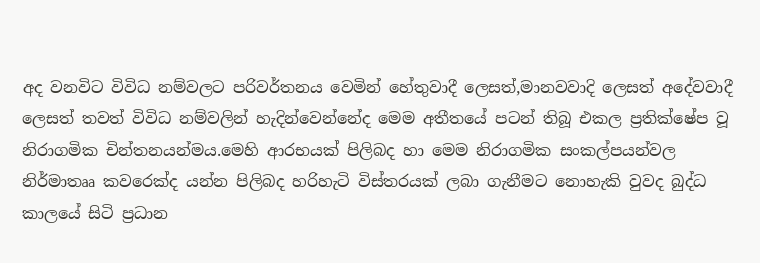අද වනවිට විවිධ නම්වලට පරිවර්තනය වෙමින් හේතුවාදී ලෙසත්,මානවවාදි ලෙසත් අදේවවාදී ලෙසත් තවත් විවිධ නම්වලින් හැදින්වෙන්නේද මෙම අතීතයේ පටන් තිබූ එකල ප්‍රතික්ෂේප වූ නිරාගමික චින්තනයන්මය.මෙහි ආරභයක් පිලිබද හා මෙම නිරාගමික සංකල්පයන්වල නිර්මාතෲ කවරෙක්ද යන්න පිලිබද හරිහැටි විස්තරයක් ලබා ගැනීමට නොහැකි වුවද බුද්ධ කාලයේ සිටි ප්‍රධාන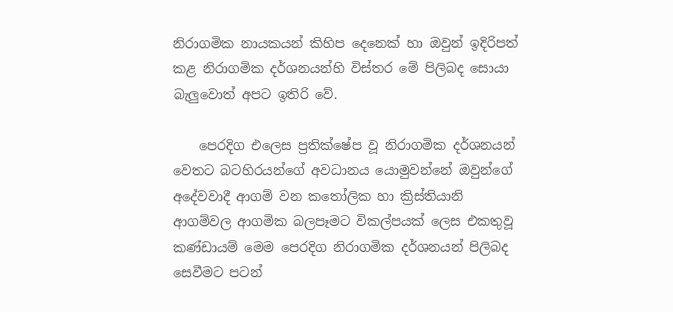නිරාගමික නායකයන් කිහිප දෙනෙක් හා ඔවුන් ඉදිරිපත් කළ නිරාගමික දර්ශනයන්හි විස්තර මේ පිලිබද සොයා බැලුවොත් අපට ඉතිරි වේ.

    පෙරදිග එලෙස ප්‍රතික්ෂේප වූ නිරාගමික දර්ශනයන් වෙතට බටහිරයන්ගේ අවධානය යොමුවන්නේ ඔවුන්ගේ අදේවවාදී ආගම් වන කතෝලික හා ක්‍රිස්තියානි ආගම්වල ආගමික බලපෑමට විකල්පයක් ලෙස එකතුවූ කණ්ඩායම් මෙම පෙරදිග නිරාගමික දර්ශනයන් පිලිබද සෙවීමට පටන්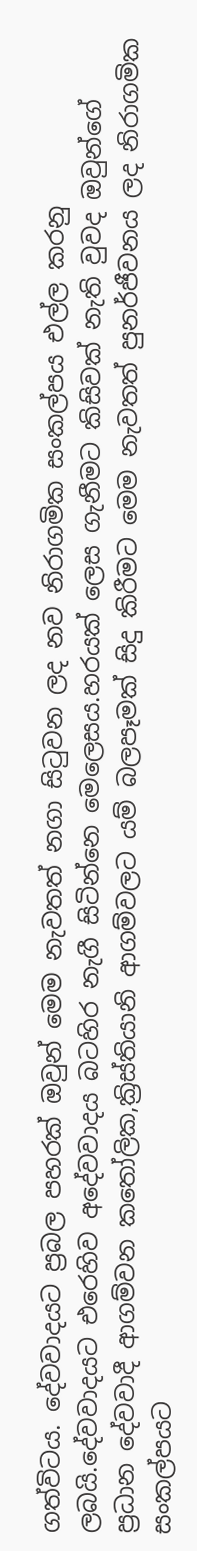ගත්විටය. දේවවාදයට ප්‍රබල පහරක් ඔවුන් මෙම නැවතත් නගා සිටුවන ලද නව නිරාගමික සංකල්පය එල්ල කරනු ලබයි.දේවවාදයට එරෙහිව අදේවවාදය බටහිර නැගී සිටින්නෙ මෙලෙසය.හරයක් ලෙස ගැනීමට කිසිවක් නැති වුවද ඔවුන්ගේ ප්‍රධාන දේවවාදී ආගම්වන කතෝලික,ක්‍රිස්තියානි ආගම්වලට යම් බලපෑමක් සිදු කිරීමට මෙම නැවතත් පුනර්ජීවනය ලද නිරාගමික සංකල්පයට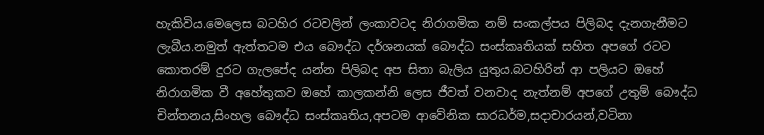හැකිවිය.මෙලෙස බටහිර රටවලින් ලංකාවටද නිරාගමික නම් සංකල්පය පිලිබද දැනගැනීමට ලැබීය.නමුත් ඇත්තටම එය බෞද්ධ දර්ශනයක් බෞද්ධ සංස්කෘතියක් සහිත අපගේ රටට කොතරම් දුරට ගැලපේද යන්න පිලිබද අප සිතා බැලිය යුතුය.බටහිරින් ආ පලියට ඔහේ නිරාගමික වී අහේතුකව ඔහේ කාලකන්නි ලෙස ජීවත් වනවාද නැත්නම් අපගේ උතුම් බෞද්ධ චින්තනය,සිංහල බෞද්ධ සංස්කෘතිය,අපටම ආවේනික සාරධර්ම,සදාචාරයන්,වටිනා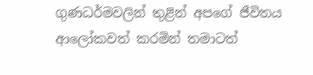ගුණධර්මවලින් තුළින් අපගේ ජීවිතය ආලෝකවත් කරමින් තමාටත්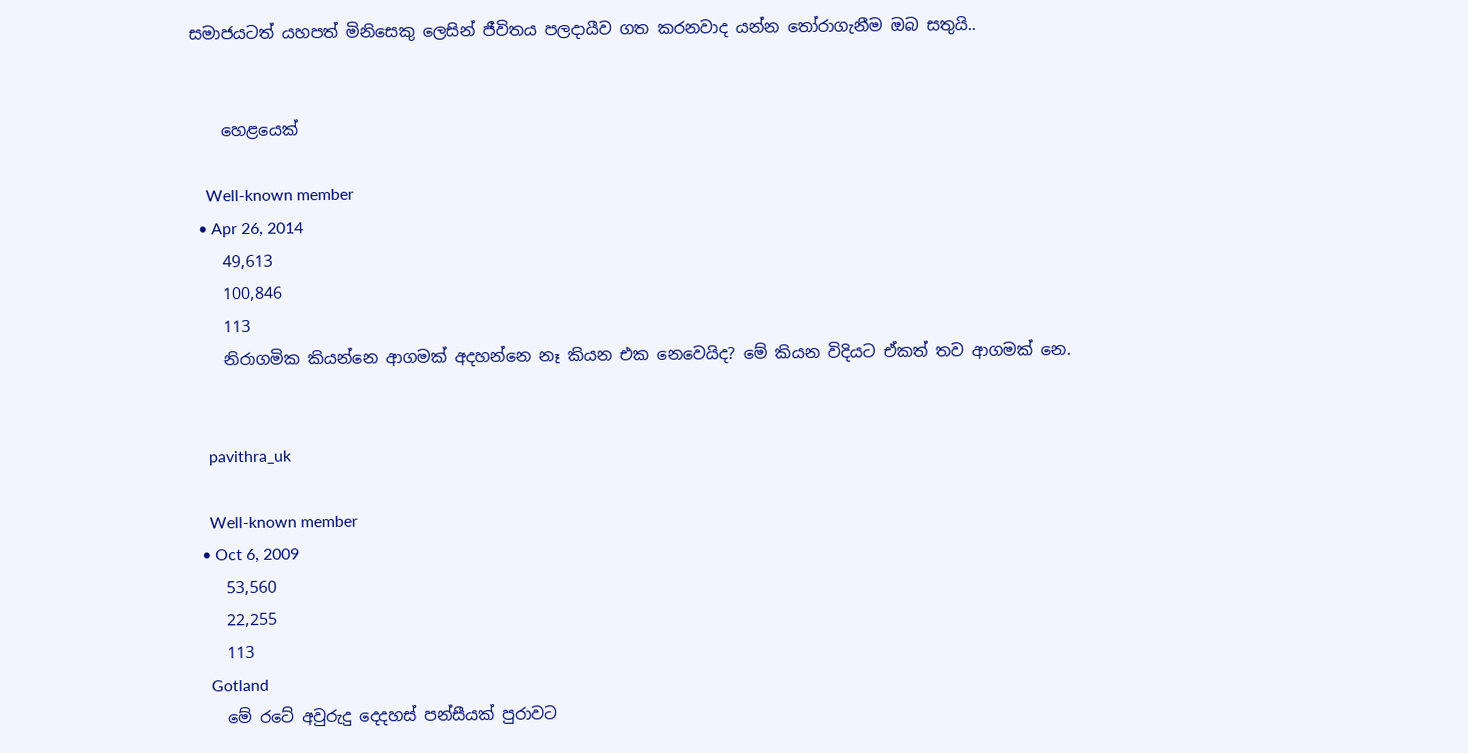සමාජයටත් යහපත් මිනිසෙකු ලෙසින් ජීවිතය පලදායීව ගත කරනවාද යන්න තෝරාගැනීම ඔබ සතුයි..


    හෙළයෙක්

    Well-known member
  • Apr 26, 2014
    49,613
    100,846
    113
    නිරාගමික කියන්නෙ ආගමක් අදහන්නෙ නෑ කියන එක නෙවෙයිද? මේ කියන විදියට ඒකත් තව ආගමක් නෙ.


    pavithra_uk

    Well-known member
  • Oct 6, 2009
    53,560
    22,255
    113
    Gotland
    මේ රටේ අවුරුදු දෙදහස් පන්සීයක් පුරාවට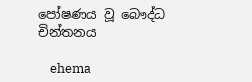පෝෂණය වූ බෞද්ධ චින්තනය

    ehema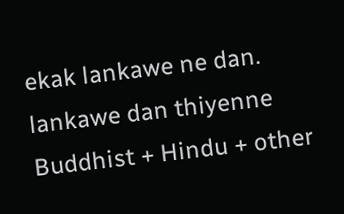ekak lankawe ne dan. lankawe dan thiyenne Buddhist + Hindu + other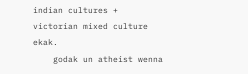indian cultures + victorian mixed culture ekak.
    godak un atheist wenna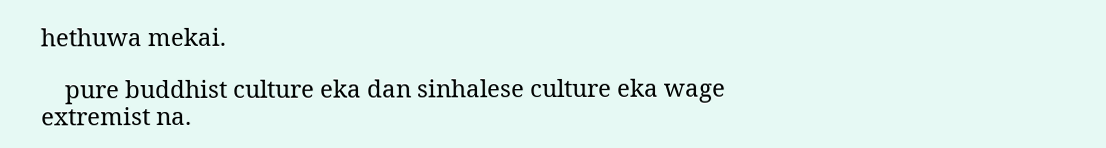hethuwa mekai.

    pure buddhist culture eka dan sinhalese culture eka wage extremist na.